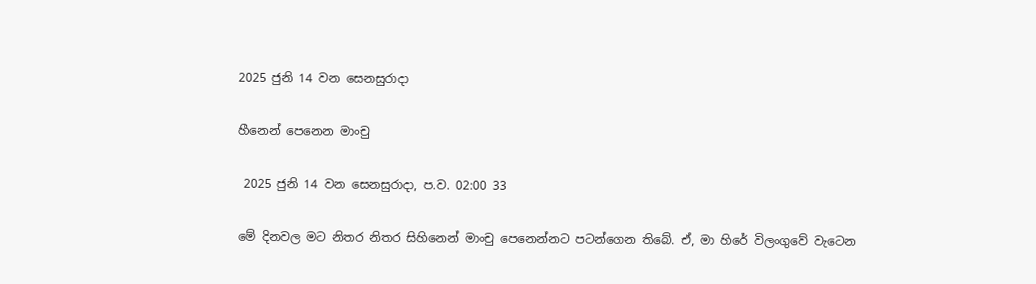2025 ජුනි 14 වන සෙනසුරාදා

හීනෙන් පෙනෙන මාංචු

 2025 ජුනි 14 වන සෙනසුරාදා, ප.ව. 02:00 33

මේ දිනවල මට නිතර නිතර සිහිනෙන් මාංචු පෙනෙන්නට පටන්ගෙන තිබේ. ඒ, මා හිරේ විලංගුවේ වැටෙන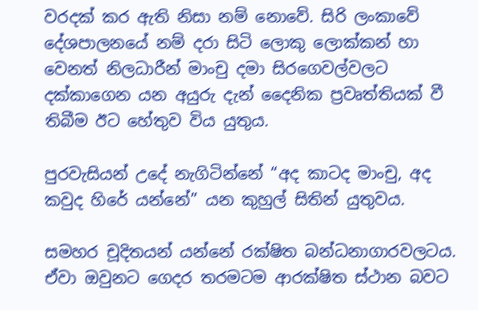වරදක් කර ඇති නිසා නම් නොවේ. සිරි ලංකාවේ දේශපාලනයේ නම් දරා සිටි ලොකු ලොක්කන් හා වෙනත් නිලධාරීන් මාංචු දමා සිරගෙවල්වලට දක්කාගෙන යන අයුරු දැන් දෛනික ප්‍රවෘත්තියක් වී තිබීම ඊට හේතුව විය යුතුය.

පුරවැසියන් උදේ නැගිටින්නේ “අද කාටද මාංචු, අද කවුද හිරේ යන්නේ” යන කුහුල් සිතින් යුතුවය.

සමහර චූදිතයන් යන්නේ රක්ෂිත බන්ධනාගාරවලටය. ඒවා ඔවුනට ගෙදර තරමටම ආරක්ෂිත ස්ථාන බවට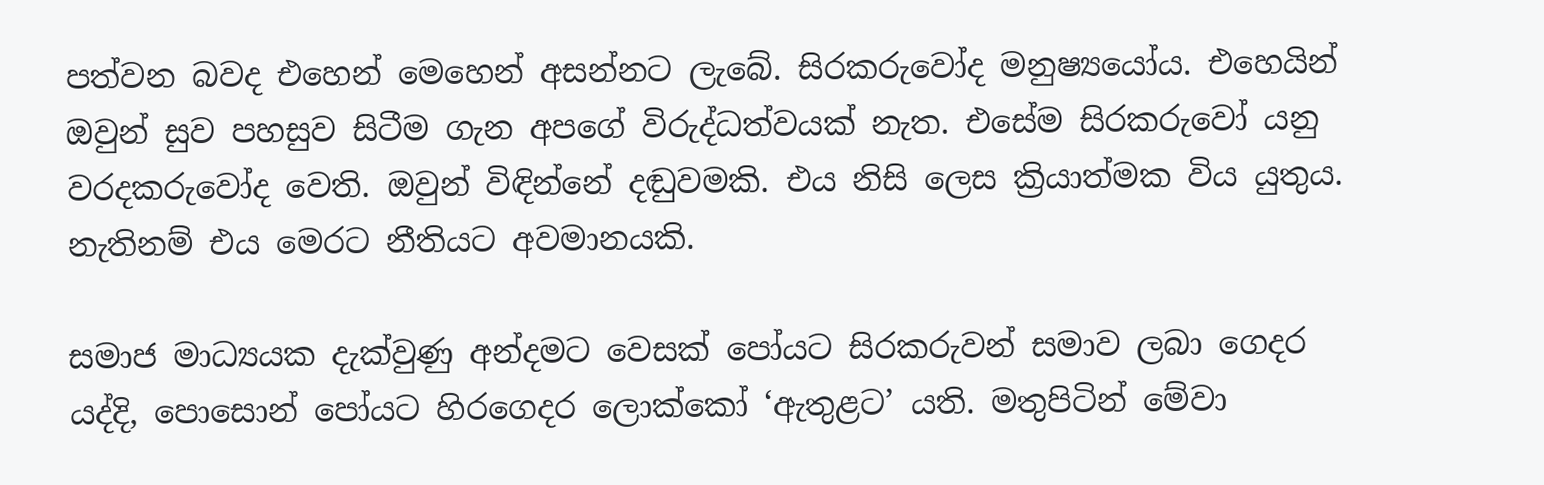පත්වන බවද එහෙන් මෙහෙන් අසන්නට ලැබේ. සිරකරුවෝද මනුෂ්‍යයෝය. එහෙයින් ඔවුන් සුව පහසුව සිටීම ගැන අපගේ විරුද්ධත්වයක් නැත. එසේම සිරකරුවෝ යනු වරදකරුවෝද වෙති. ඔවුන් විඳින්නේ දඬුවමකි. එය නිසි ලෙස ක්‍රියාත්මක විය යුතුය. නැතිනම් එය මෙරට නීතියට අවමානයකි.

සමාජ මාධ්‍යයක දැක්වුණු අන්දමට වෙසක් පෝයට සිරකරුවන් සමාව ලබා ගෙදර යද්දි, පොසොන් පෝයට හිරගෙදර ලොක්කෝ ‘ඇතුළට’ යති. මතුපිටින් මේවා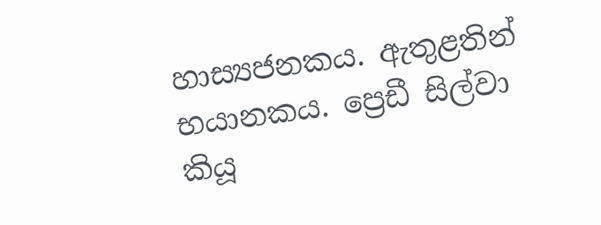හාස්‍යජනකය. ඇතුළතින් භයානකය. ප්‍රෙඩී සිල්වා කියූ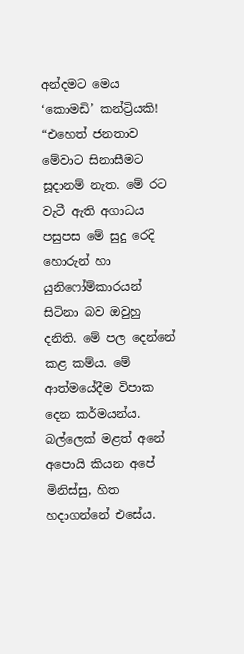අන්දමට මෙය ‘කොමඩි’ කන්ට්‍රියකි! “එහෙත් ජනතාව මේවාට සිනාසීමට සූදානම් නැත. මේ රට වැටී ඇති අගාධය පසුපස මේ සුදු රෙදි හොරුන් හා යුනිෆෝම්කාරයන් සිටිනා බව ඔවුහු දනිති. මේ පල දෙන්නේ කළ කම්ය. මේ ආත්මයේදීම විපාක දෙන කර්මයන්ය. බල්ලෙක් මළත් අනේ අපොයි කියන අපේ මිනිස්සු, හිත හදාගන්නේ එසේය.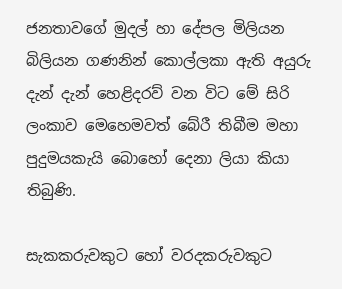ජනතාවගේ මුදල් හා දේපල මිලියන බිලියන ගණනින් කොල්ලකා ඇති අයුරු දැන් දැන් හෙළිදරව් වන විට මේ සිරි ලංකාව මෙහෙමවත් බේරී තිබීම මහා පුදුමයකැයි බොහෝ දෙනා ලියා කියා තිබුණි.

සැකකරුවකුට හෝ වරදකරුවකුට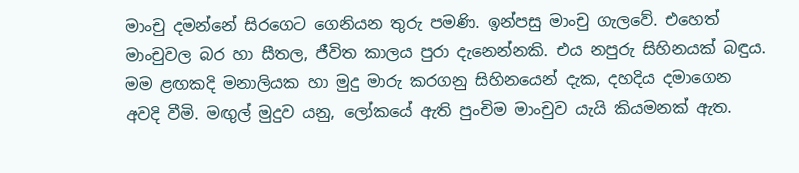මාංචු දමන්නේ සිරගෙට ගෙනියන තුරු පමණි. ඉන්පසු මාංචු ගැලවේ. එහෙත් මාංචුවල බර හා සීතල, ජීවිත කාලය පුරා දැනෙන්නකි. එය නපුරු සිහිනයක් බඳුය.
මම ළඟකදි මනාලියක හා මුදු මාරු කරගනු සිහිනයෙන් දැක, දහදිය දමාගෙන අවදි වීමි. මඟුල් මුදුව යනු, ලෝකයේ ඇති පුංචිම මාංචුව යැයි කියමනක් ඇත.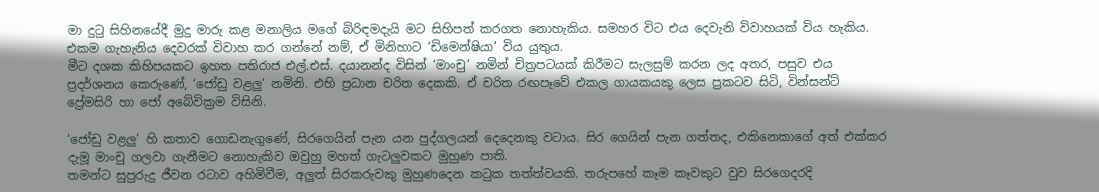මා දුටු සිහිනයේදී මුදු මාරු කළ මනාලිය මගේ බිරිඳමදැයි මට සිහිපත් කරගත නොහැකිය. සමහර විට එය දෙවැනි විවාහයක් විය හැකිය. එකම ගැහැනිය දෙවරක් විවාහ කර ගන්නේ නම්, ඒ මිනිහාට ‘ඩිමෙන්ෂියා’ විය යුතුය.
මීට දශක කිහිපයකට ඉහත පතිරාජ එල්.එස්. දයානන්ද විසින් ‘මාංචු’ නමින් චිත්‍රපටයක් කිරීමට සැලසුම් කරන ලද අතර, පසුව එය ප්‍රදර්ශනය කෙරුණේ, ‘ජෝඩු වළලු’ නමිනි. එහි ප්‍රධාන චරිත දෙකකි. ඒ චරිත රඟපෑවේ එකල ගායකයකු ලෙස ප්‍රකටව සිටි, වින්සන්ට් ප්‍රේමසිරි හා ජෝ අබේවික්‍රම විසිනි.

‘ජෝඩු වළලු’ හි කතාව ගොඩනැගුණේ, සිරගෙයින් පැන යන පුද්ගලයන් දෙදෙනකු වටාය. සිර ගෙයින් පැන ගත්තද, එකිනෙකාගේ අත් එක්කර දැමූ මාංචු ගලවා ගැනීමට නොහැකිව ඔවුහු මහත් ගැටලුවකට මුහුණ පාති.
තමන්ට සුපුරුදු ජීවන රටාව අහිමිවීම, අලුත් සිරකරුවකු මුහුණදෙන කටුක තත්ත්වයකි. තරුපහේ කෑම කෑවකුට වුව සිරගෙදරදි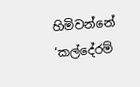හිමිවන්නේ ‘කල්දේරම්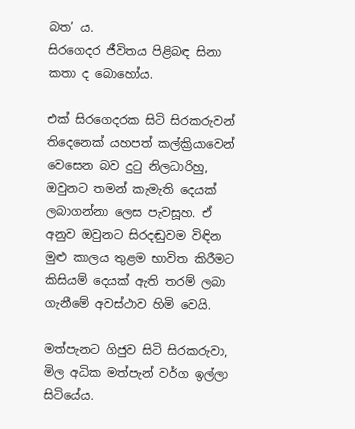බත’ ය.
සිරගෙදර ජීවිතය පිළිබඳ සිනා කතා ද බොහෝය.

එක් සිරගෙදරක සිටි සිරකරුවන් තිදෙනෙක් යහපත් කල්ක්‍රියාවෙන් වෙසෙන බව දුටු නිලධාරිහු, ඔවුනට තමන් කැමැති දෙයක් ලබාගන්නා ලෙස පැවසූහ. ඒ අනුව ඔවුනට සිරදඬුවම විඳින මුළු කාලය තුළම භාවිත කිරීමට කිසියම් දෙයක් ඇති තරම් ලබා ගැනීමේ අවස්ථාව හිමි වෙයි.

මත්පැනට ගිජුව සිටි සිරකරුවා, මිල අධික මත්පැන් වර්ග ඉල්ලා සිටියේය.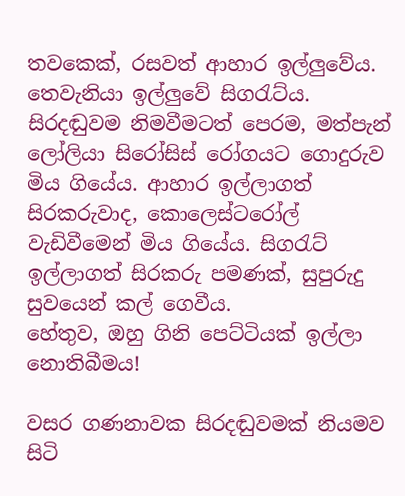තවකෙක්, රසවත් ආහාර ඉල්ලුවේය. තෙවැනියා ඉල්ලුවේ සිගරැට්ය.
සිරදඬුවම නිමවීමටත් පෙරම, මත්පැන් ලෝලියා සිරෝසිස් රෝගයට ගොදුරුව මිය ගියේය. ආහාර ඉල්ලාගත් සිරකරුවාද, කොලෙස්ටරෝල් වැඩිවීමෙන් මිය ගියේය. සිගරැට් ඉල්ලාගත් සිරකරු පමණක්, සුපුරුදු සුවයෙන් කල් ගෙවීය.
හේතුව, ඔහු ගිනි පෙට්ටියක් ඉල්ලා නොතිබීමය!

වසර ගණනාවක සිරදඬුවමක් නියමව සිටි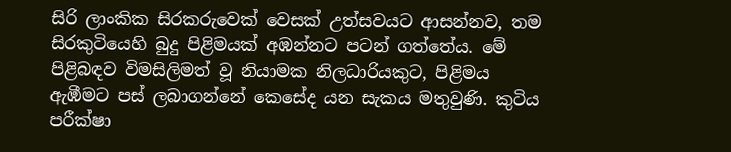සිරි ලාංකික සිරකරුවෙක් වෙසක් උත්සවයට ආසන්නව, තම සිරකුටියෙහි බුදු පිළිමයක් අඹන්නට පටන් ගත්තේය. මේ පිළිබඳව විමසිලිමත් වූ නියාමක නිලධාරියකුට, පිළිමය ඇඹීමට පස් ලබාගන්නේ කෙසේද යන සැකය මතුවුණි. කුටිය පරීක්ෂා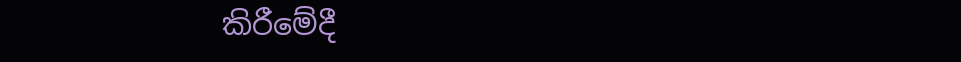කිරීමේදී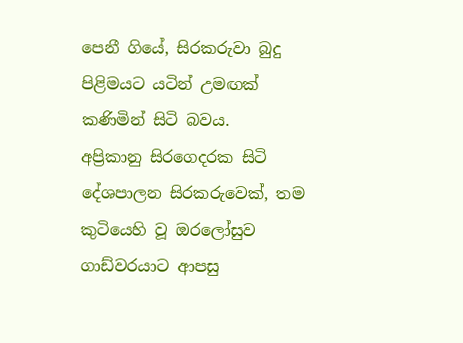පෙනී ගියේ, සිරකරුවා බුදු පිළිමයට යටින් උමඟක් කණිමින් සිටි බවය.
අප්‍රිකානු සිරගෙදරක සිටි දේශපාලන සිරකරුවෙක්, තම කුටියෙහි වූ ඔරලෝසුව ගාඩ්වරයාට ආපසු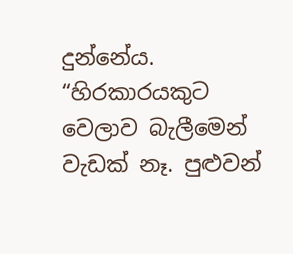දුන්නේය.
“හිරකාරයකුට වෙලාව බැලීමෙන් වැඩක් නෑ. පුළුවන්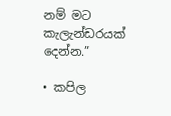නම් මට කැලැන්ඩරයක් දෙන්න.”

• කපිල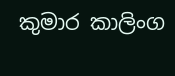කුමාර කාලිංග